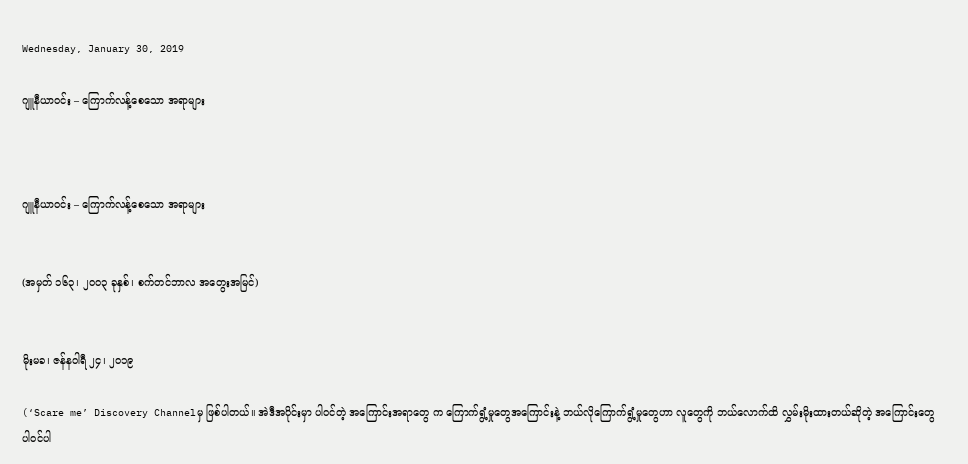Wednesday, January 30, 2019

ဂျူနီယာဝင်း – ကြောက်လန့်စေသော အရာများ



ဂျူနီယာဝင်း – ကြောက်လန့်စေသော အရာများ


(အမှတ် ၁၆၃၊ ၂ဝဝ၃ ခုနှစ်၊ စက်တင်ဘာလ အတွေးအမြင်)


မိုးမခ၊ ဇန်နဝါရီ ၂၄၊ ၂၀၁၉

(‘Scare me’ Discovery Channelမှ ဖြစ်ပါတယ်။ အဲဒီအပိုင်းမှာ ပါဝင်တဲ့ အကြောင်းအရာတွေ က ကြောက်ရွံ့မှုတွေအကြောင်းနဲ့ ဘယ်လိုကြောက်ရွံ့မှုတွေဟာ လူတွေကို ဘယ်လောက်ထိ လွှမ်းမိုးထားတယ်ဆိုတဲ့ အကြောင်းတွေ ပါဝင်ပါ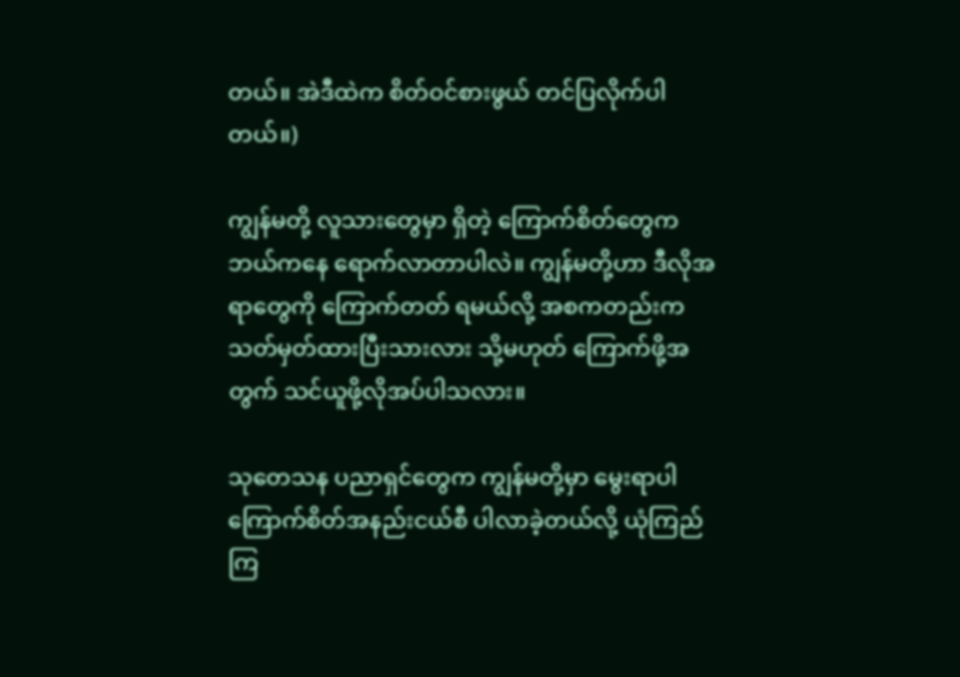တယ်။ အဲဒီထဲက စိတ်ဝင်စားဖွယ် တင်ပြလိုက်ပါတယ်။)

ကျွန်မတို့ လူသားတွေမှာ ရှိတဲ့ ကြောက်စိတ်တွေက ဘယ်ကနေ ရောက်လာတာပါလဲ။ ကျွန်မတို့ဟာ ဒီလိုအရာတွေကို ကြောက်တတ် ရမယ်လို့ အစကတည်းက သတ်မှတ်ထားပြီးသားလား သို့မဟုတ် ကြောက်ဖို့အတွက် သင်ယူဖို့လိုအပ်ပါသလား။

သုတေသန ပညာရှင်တွေက ကျွန်မတို့မှာ မွေးရာပါ ကြောက်စိတ်အနည်းငယ်စီ ပါလာခဲ့တယ်လို့ ယုံကြည်ကြ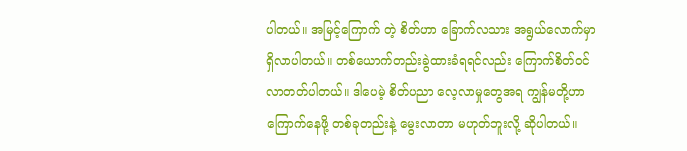ပါတယ်။ အမြင့်ကြောက် တဲ့ စိတ်ဟာ ခြောက်လသား အရွယ်လောက်မှာ ရှိလာပါတယ်။ တစ်ယောက်တည်းခွဲထားခံရရင်လည်း ကြောက်စိတ်ဝင်လာတတ်ပါတယ်။ ဒါပေမဲ့ စိတ်ပညာ လေ့လာမှုတွေအရ ကျွန်မတို့ဟာ ကြောက်နေဖို့ တစ်ခုတည်းနဲ့ မွေးလာတာ မဟုတ်ဘူးလို့ ဆိုပါတယ်။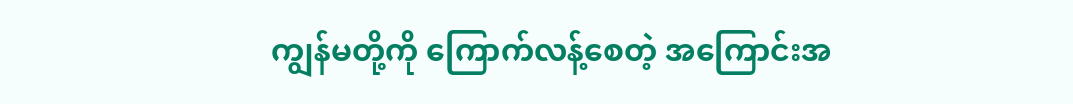ကျွန်မတို့ကို ကြောက်လန့်စေတဲ့ အကြောင်းအ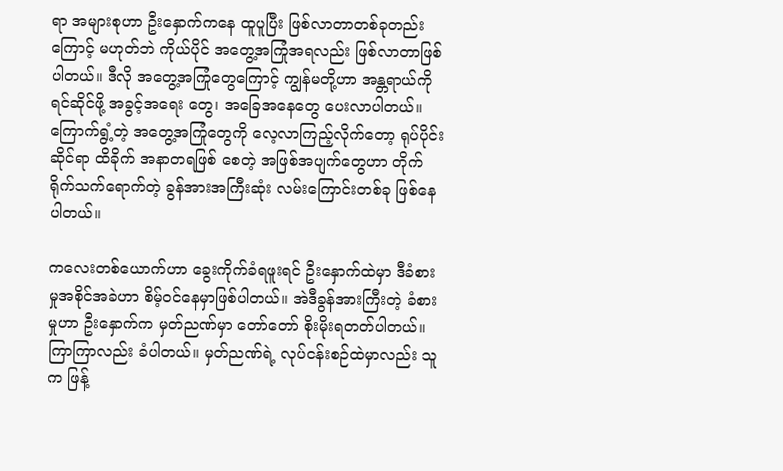ရာ အများစုဟာ ဦးနှောက်ကနေ ထူပူပြီး ဖြစ်လာတာတစ်ခုတည်းကြောင့် မဟုတ်ဘဲ ကိုယ်ပိုင် အတွေ့အကြုံအရလည်း ဖြစ်လာတာဖြစ်ပါတယ်။ ဒီလို အတွေ့အကြုံတွေကြောင့် ကျွန်မတို့ဟာ အန္တရာယ်ကို ရင်ဆိုင်ဖို့ အခွင့်အရေး တွေ၊ အခြေအနေတွေ ပေးလာပါတယ်။ ကြောက်ရွံ့တဲ့ အတွေ့အကြုံတွေကို လေ့လာကြည့်လိုက်တော့ ရုပ်ပိုင်းဆိုင်ရာ ထိခိုက် အနာတရဖြစ် စေတဲ့ အဖြစ်အပျက်တွေဟာ တိုက်ရိုက်သက်ရောက်တဲ့ ခွန်အားအကြီးဆုံး လမ်းကြောင်းတစ်ခု ဖြစ်နေပါတယ်။

ကလေးတစ်ယောက်ဟာ ခွေးကိုက်ခံရဖူးရင် ဦးနှောက်ထဲမှာ ဒီခံစားမှုအစိုင်အခဲဟာ စိမ့်ဝင်နေမှာဖြစ်ပါတယ်။ အဲဒီခွန်အားကြီးတဲ့ ခံစားမှုဟာ ဦးနှောက်က မှတ်ညဏ်မှာ တော်တော် စိုးမိုးရတတ်ပါတယ်။ ကြာကြာလည်း ခံပါတယ်။ မှတ်ညဏ်ရဲ့ လုပ်ငန်းစဉ်ထဲမှာလည်း သူက ဖြန့်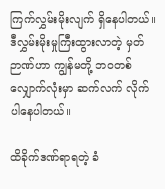ကြက်လွှမ်းမိုးလျက် ရှိနေပါတယ်။ ဒီလွှမ်းမိုးမှုကြီးထွားလာတဲ့ မှတ်ဉာဏ်ဟာ ကျွန်မတို့ ဘဝတစ်လျှောက်လုံးမှာ ဆက်လက် လိုက် ပါနေပါတယ်။

ထိခိုက်ဒဏ်ရာရတဲ့ ခံ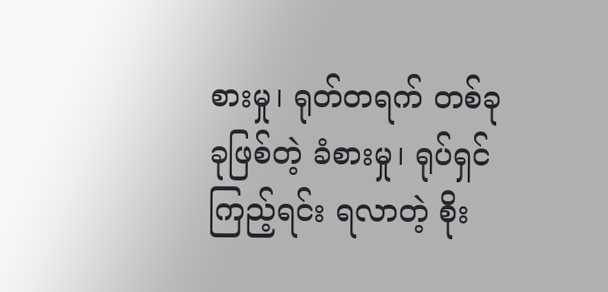စားမှု၊ ရုတ်တရက် တစ်ခုခုဖြစ်တဲ့ ခံစားမှု၊ ရုပ်ရှင်ကြည့်ရင်း ရလာတဲ့ စိုး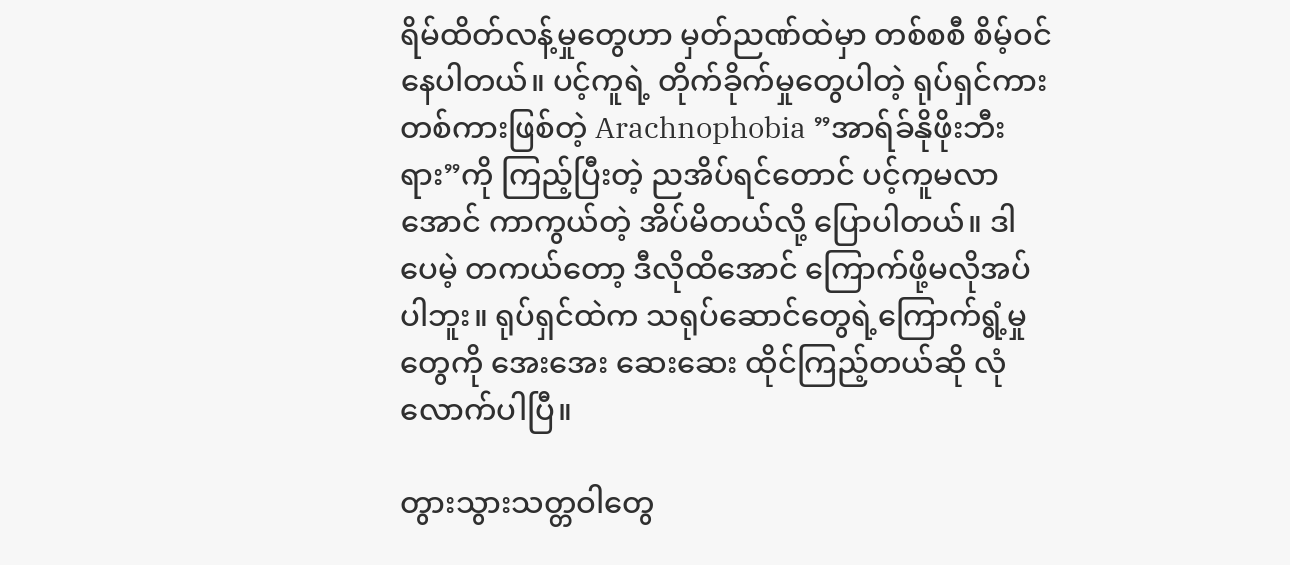ရိမ်ထိတ်လန့်မှုတွေဟာ မှတ်ညဏ်ထဲမှာ တစ်စစီ စိမ့်ဝင်နေပါတယ်။ ပင့်ကူရဲ့ တိုက်ခိုက်မှုတွေပါတဲ့ ရုပ်ရှင်ကားတစ်ကားဖြစ်တဲ့ Arachnophobia ”အာရ်ခ်နိုဖိုးဘီးရား”ကို ကြည့်ပြီးတဲ့ ညအိပ်ရင်တောင် ပင့်ကူမလာအောင် ကာကွယ်တဲ့ အိပ်မိတယ်လို့ ပြောပါတယ်။ ဒါပေမဲ့ တကယ်တော့ ဒီလိုထိအောင် ကြောက်ဖို့မလိုအပ်ပါဘူး။ ရုပ်ရှင်ထဲက သရုပ်ဆောင်တွေရဲ့ကြောက်ရွံ့မှုတွေကို အေးအေး ဆေးဆေး ထိုင်ကြည့်တယ်ဆို လုံလောက်ပါပြီ။

တွားသွားသတ္တဝါတွေ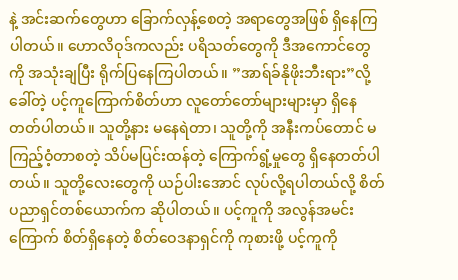နဲ့ အင်းဆက်တွေဟာ ခြောက်လှန့်စေတဲ့ အရာတွေအဖြစ် ရှိနေကြပါတယ်။ ဟောလိဝုဒ်ကလည်း ပရိသတ်တွေကို ဒီအကောင်တွေကို အသုံးချပြီး ရိုက်ပြနေကြပါတယ်။ ”အာရ်ခ်နိုဖိုးဘီးရား”လို့ ခေါ်တဲ့ ပင့်ကူကြောက်စိတ်ဟာ လူတော်တော်များများမှာ ရှိနေတတ်ပါတယ်။ သူတို့နား မနေရဲတာ၊ သူတို့ကို အနီးကပ်တောင် မကြည့်ဝံ့တာစတဲ့ သိပ်မပြင်းထန်တဲ့ ကြောက်ရွံ့မှုတွေ ရှိနေတတ်ပါ တယ်။ သူတို့လေးတွေကို ယဉ်ပါးအောင် လုပ်လို့ရပါတယ်လို့ စိတ်ပညာရှင်တစ်ယောက်က ဆိုပါတယ်။ ပင့်ကူကို အလွန်အမင်း ကြောက် စိတ်ရှိနေတဲ့ စိတ်ဝေဒနာရှင်ကို ကုစားဖို့ ပင့်ကူကို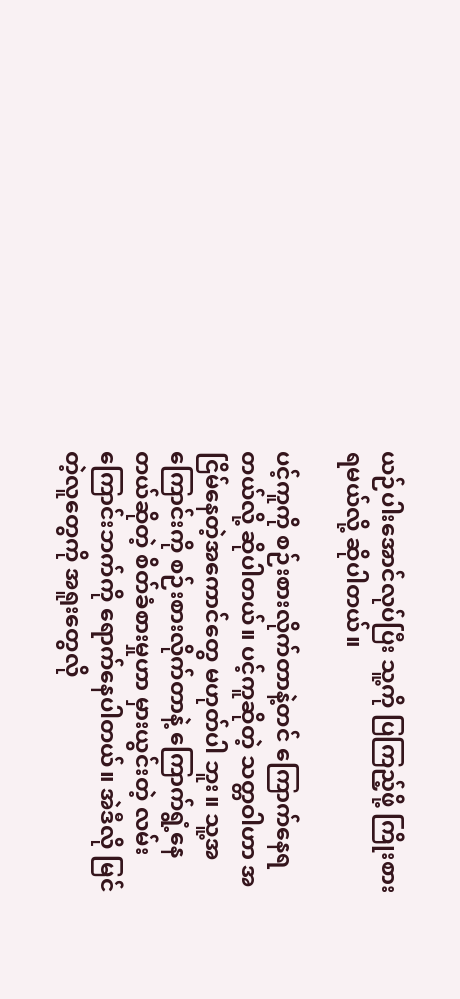ယဉ်ပါးအောင်လုပ်ပြီး သူ့ကို ပြကြည့်ဖို့ ကြိုးစားရမယ်လို့ ဆိုပါတယ်။

ပင့်ကူကို စဉ်းစားလိုက်တာနဲ့တင် ကြောက်နေရတယ်လို့ ဆိုပါတယ်။ ပင့်ကူဆိုတဲ့ သတ္တဝါဟာ အငြိမ်နေတဲ့အကောင်တွေ မဟုတ်ပါ ဘူး။ သူ့အကြောင်းကို စဉ်းစားလိုက်တာနဲ့ ကြောက်ရွံ့နေတယ်ဆိုတဲ့ စိတ်ခံစားမှုဟာ မှားယွင်းတဲ့ လမ်းကြောင်းဘက်ကို ရောက်နေပါတယ်။ အဲဒီလို မြင်တဲ့လူတွေကို အရူးတွေလို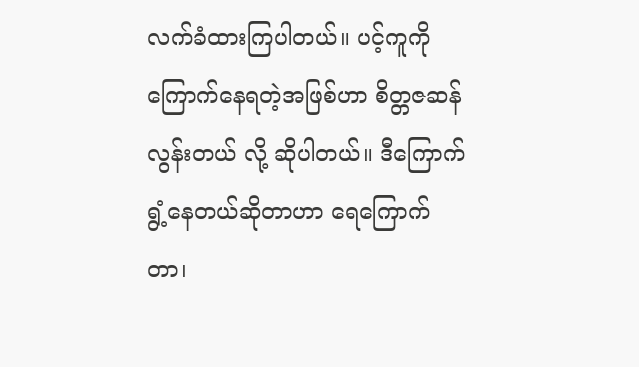လက်ခံထားကြပါတယ်။ ပင့်ကူကို ကြောက်နေရတဲ့အဖြစ်ဟာ စိတ္တဇဆန်လွန်းတယ် လို့ ဆိုပါတယ်။ ဒီကြောက်ရွံ့နေတယ်ဆိုတာဟာ ရေကြောက်တာ၊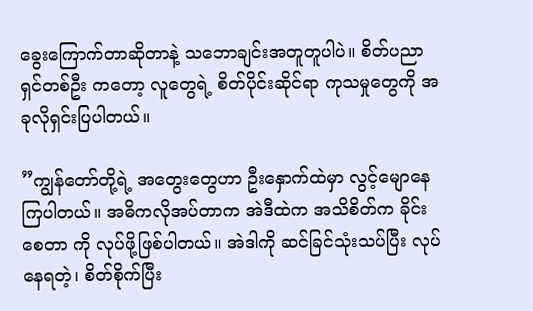ခွေးကြောက်တာဆိုတာနဲ့ သဘောချင်းအတူတူပါပဲ။ စိတ်ပညာရှင်တစ်ဦး ကတော့ လူတွေရဲ့ စိတ်ပိုင်းဆိုင်ရာ ကုသမှုတွေကို အခုလိုရှင်းပြပါတယ်။

”ကျွန်တော်တို့ရဲ့ အတွေးတွေဟာ ဦးနှောက်ထဲမှာ လွင့်မျောနေကြပါတယ်။ အဓိကလိုအပ်တာက အဲဒီထဲက အသိစိတ်က ခိုင်းစေတာ ကို လုပ်ဖို့ဖြစ်ပါတယ်။ အဲဒါကို ဆင်ခြင်သုံးသပ်ပြီး လုပ်နေရတဲ့၊ စိတ်စိုက်ပြီး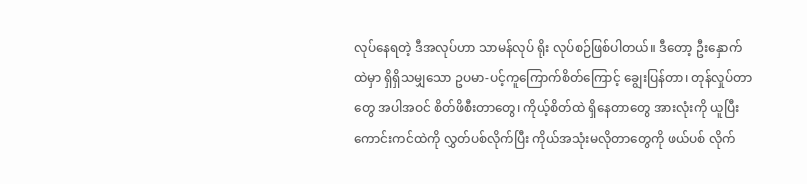လုပ်နေရတဲ့ ဒီအလုပ်ဟာ သာမန်လုပ် ရိုး လုပ်စဉ်ဖြစ်ပါတယ်။ ဒီတော့ ဦးနှောက်ထဲမှာ ရှိရှိသမျှသော ဥပမာ-ပင့်ကူကြောက်စိတ်ကြောင့် ချွေးပြန်တာ၊ တုန်လှုပ်တာတွေ အပါအဝင် စိတ်ဖိစီးတာတွေ၊ ကိုယ့်စိတ်ထဲ ရှိနေတာတွေ အားလုံးကို ယူပြီး ကောင်းကင်ထဲကို လွှတ်ပစ်လိုက်ပြီး ကိုယ်အသုံးမလိုတာတွေကို ဖယ်ပစ် လိုက်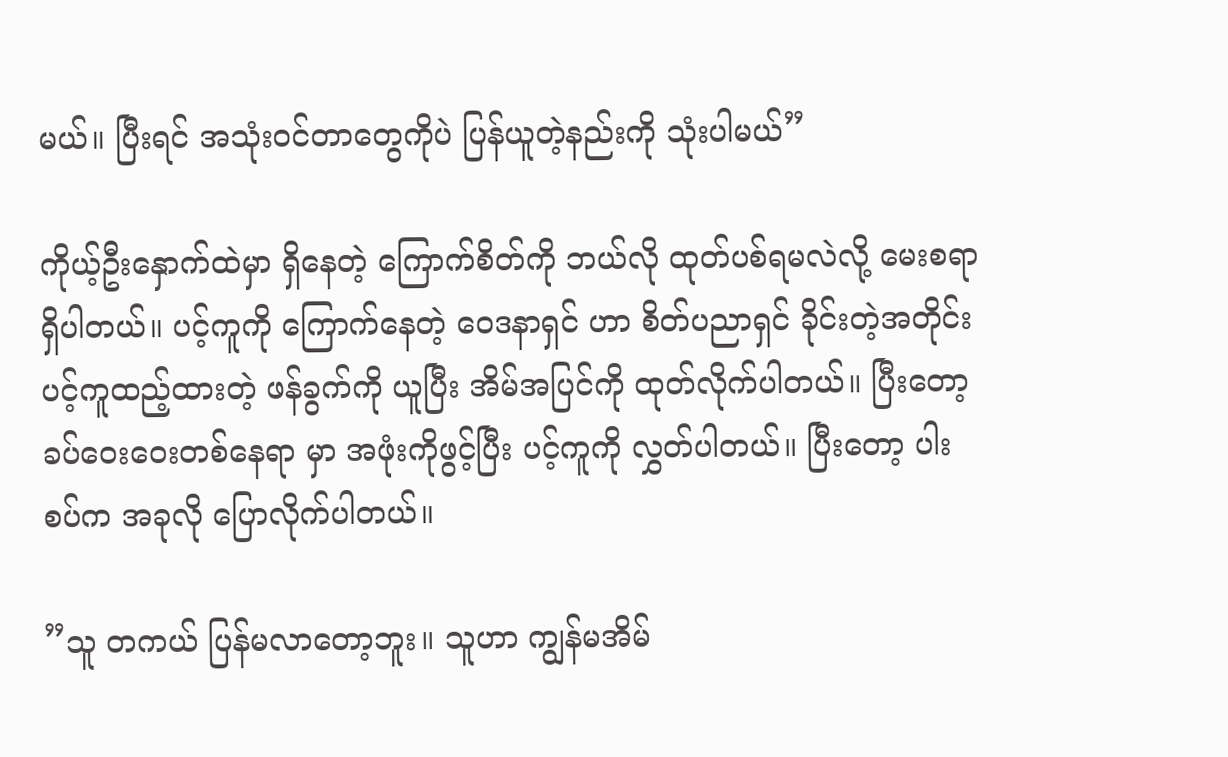မယ်။ ပြီးရင် အသုံးဝင်တာတွေကိုပဲ ပြန်ယူတဲ့နည်းကို သုံးပါမယ်”

ကိုယ့်ဦးနှောက်ထဲမှာ ရှိနေတဲ့ ကြောက်စိတ်ကို ဘယ်လို ထုတ်ပစ်ရမလဲလို့ မေးစရာရှိပါတယ်။ ပင့်ကူကို ကြောက်နေတဲ့ ဝေဒနာရှင် ဟာ စိတ်ပညာရှင် ခိုင်းတဲ့အတိုင်း ပင့်ကူထည့်ထားတဲ့ ဖန်ခွက်ကို ယူပြီး အိမ်အပြင်ကို ထုတ်လိုက်ပါတယ်။ ပြီးတော့ ခပ်ဝေးဝေးတစ်နေရာ မှာ အဖုံးကိုဖွင့်ပြီး ပင့်ကူကို လွှတ်ပါတယ်။ ပြီးတော့ ပါးစပ်က အခုလို ပြောလိုက်ပါတယ်။

”သူ တကယ် ပြန်မလာတော့ဘူး။ သူဟာ ကျွန်မအိမ်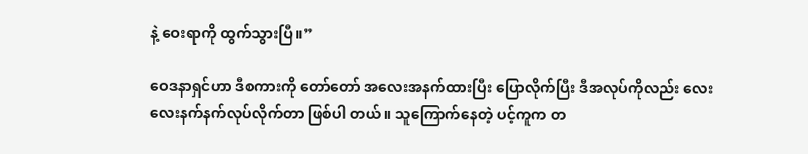နဲ့ ဝေးရာကို ထွက်သွားပြီ။”

ဝေဒနာရှင်ဟာ ဒီစကားကို တော်တော် အလေးအနက်ထားပြီး ပြောလိုက်ပြီး ဒီအလုပ်ကိုလည်း လေးလေးနက်နက်လုပ်လိုက်တာ ဖြစ်ပါ တယ်။ သူကြောက်နေတဲ့ ပင့်ကူက တ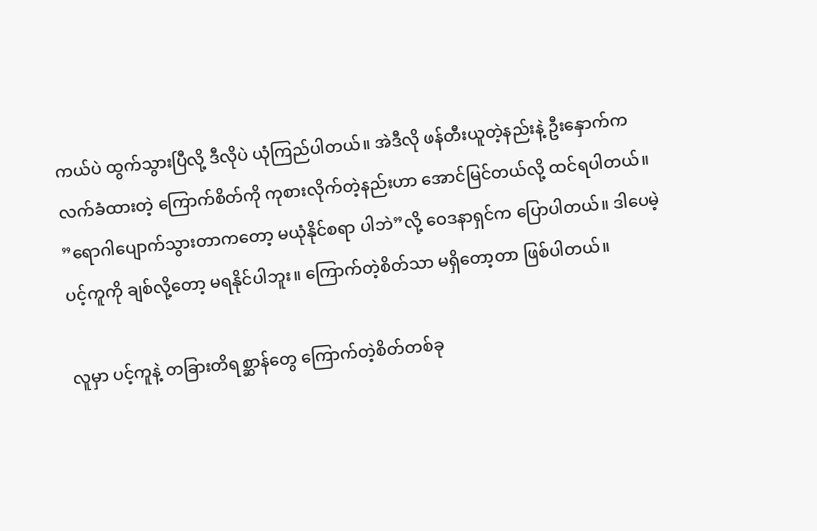ကယ်ပဲ ထွက်သွားပြီလို့ ဒီလိုပဲ ယုံကြည်ပါတယ်။ အဲဒီလို ဖန်တီးယူတဲ့နည်းနဲ့ ဦးနှောက်က လက်ခံထားတဲ့ ကြောက်စိတ်ကို ကုစားလိုက်တဲ့နည်းဟာ အောင်မြင်တယ်လို့ ထင်ရပါတယ်။ ”ရောဂါပျောက်သွားတာကတော့ မယုံနိုင်စရာ ပါဘဲ”လို့ ဝေဒနာရှင်က ပြောပါတယ်။ ဒါပေမဲ့ ပင့်ကူကို ချစ်လို့တော့ မရနိုင်ပါဘူး။ ကြောက်တဲ့စိတ်သာ မရှိတော့တာ ဖြစ်ပါတယ်။

လူမှာ ပင့်ကူနဲ့ တခြားတိရစ္ဆာန်တွေ ကြောက်တဲ့စိတ်တစ်ခု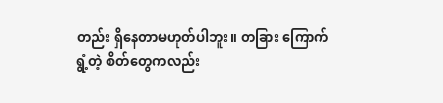တည်း ရှိနေတာမဟုတ်ပါဘူး။ တခြား ကြောက်ရွံ့တဲ့ စိတ်တွေကလည်း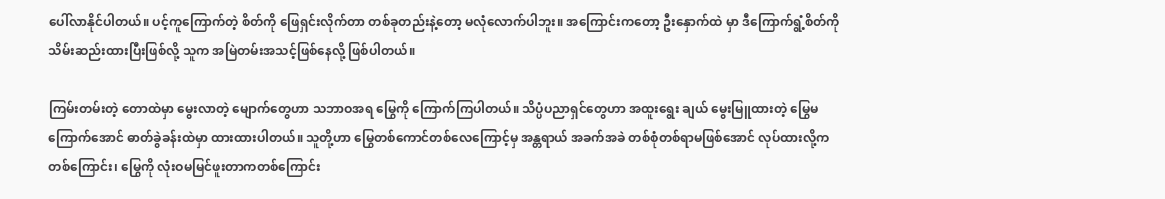ပေါ်လာနိုင်ပါတယ်။ ပင့်ကူကြောက်တဲ့ စိတ်ကို ဖြေရှင်းလိုက်တာ တစ်ခုတည်းနဲ့တော့ မလုံလောက်ပါဘူး။ အကြောင်းကတော့ ဦးနှောက်ထဲ မှာ ဒီကြောက်ရွံ့စိတ်ကို သိမ်းဆည်းထားပြီးဖြစ်လို့ သူက အမြဲတမ်းအသင့်ဖြစ်နေလို့ ဖြစ်ပါတယ်။

ကြမ်းတမ်းတဲ့ တောထဲမှာ မွေးလာတဲ့ မျောက်တွေဟာ သဘာဝအရ မြွေကို ကြောက်ကြပါတယ်။ သိပ္ပံပညာရှင်တွေဟာ အထူးရွေး ချယ် မွေးမြူထားတဲ့ မြွေမကြောက်အောင် ဓာတ်ခွဲခန်းထဲမှာ ထားထားပါတယ်။ သူတို့ဟာ မြွေတစ်ကောင်တစ်လေကြောင့်မှ အန္တရာယ် အခက်အခဲ တစ်စုံတစ်ရာမဖြစ်အောင် လုပ်ထားလို့က တစ်ကြောင်း၊ မြွေကို လုံးဝမမြင်ဖူးတာကတစ်ကြောင်း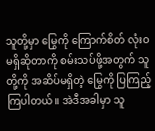သူတို့မှာ မြွေကို ကြောက်စိတ် လုံးဝမရှိဆိုတာကို စမ်းသပ်ဖို့အတွက် သူတို့ကို အဆိပ်မရှိတဲ့ မြွေကို ပြကြည့်ကြပါတယ်။ အဲဒီအခါမှာ သူ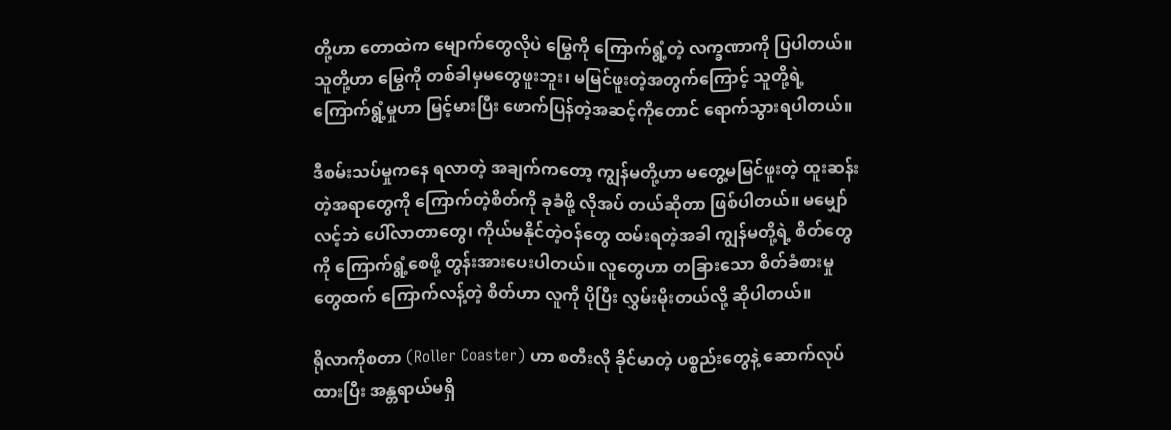တို့ဟာ တောထဲက မျောက်တွေလိုပဲ မြွေကို ကြောက်ရွံ့တဲ့ လက္ခဏာကို ပြပါတယ်။ သူတို့ဟာ မြွေကို တစ်ခါမှမတွေဖူးဘူး၊ မမြင်ဖူးတဲ့အတွက်ကြောင့် သူတို့ရဲ့ ကြောက်ရွံ့မှုဟာ မြင့်မားပြီး ဖောက်ပြန်တဲ့အဆင့်ကိုတောင် ရောက်သွားရပါတယ်။

ဒီစမ်းသပ်မှုကနေ ရလာတဲ့ အချက်ကတော့ ကျွန်မတို့ဟာ မတွေ့မမြင်ဖူးတဲ့ ထူးဆန်းတဲ့အရာတွေကို ကြောက်တဲ့စိတ်ကို ခုခံဖို့ လိုအပ် တယ်ဆိုတာ ဖြစ်ပါတယ်။ မမျှော်လင့်ဘဲ ပေါ်လာတာတွေ၊ ကိုယ်မနိုင်တဲ့ဝန်တွေ ထမ်းရတဲ့အခါ ကျွန်မတို့ရဲ့ စိတ်တွေကို ကြောက်ရွံ့စေဖို့ တွန်းအားပေးပါတယ်။ လူတွေဟာ တခြားသော စိတ်ခံစားမှုတွေထက် ကြောက်လန့်တဲ့ စိတ်ဟာ လူကို ပိုပြီး လွှမ်းမိုးတယ်လို့ ဆိုပါတယ်။

ရိုလာကိုစတာ (Roller Coaster) ဟာ စတီးလို ခိုင်မာတဲ့ ပစ္စည်းတွေနဲ့ ဆောက်လုပ်ထားပြီး အန္တရာယ်မရှိ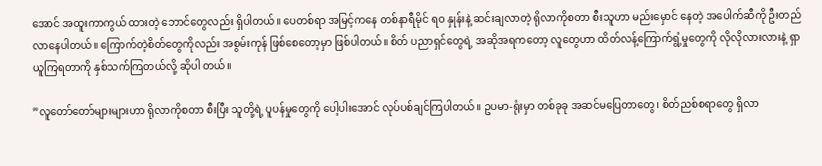အောင် အထူးကာကွယ် ထားတဲ့ ဘောင်တွေလည်း ရှိပါတယ်။ ပေတစ်ရာ အမြင့်ကနေ တစ်နာရီမိုင် ရဝ နှုန်းနဲ့ ဆင်းချလာတဲ့ ရိုလာကိုစတာ စီးသူဟာ မည်းမှောင် နေတဲ့ အပေါက်ဆီကို ဦးတည်လာနေပါတယ်။ ကြောက်တဲ့စိတ်တွေကိုလည်း အစွမ်းကုန် ဖြစ်စေတော့မှာ ဖြစ်ပါတယ်။ စိတ် ပညာရှင်တွေရဲ့ အဆိုအရကတော့ လူတွေဟာ ထိတ်လန့်ကြောက်ရွံ့မှုတွေကို လိုလိုလားလားနဲ့ ရှာယူကြရတာကို နှစ်သက်ကြတယ်လို့ ဆိုပါ တယ်။

”လူတော်တော်များများဟာ ရိုလာကိုစတာ စီးပြီး သူတို့ရဲ့ ပူပန်မှုတွေကို ပေါ့ပါးအောင် လုပ်ပစ်ချင်ကြပါတယ်။ ဥပမာ-ရုံးမှာ တစ်ခုခု အဆင်မပြေတာတွေ၊ စိတ်ညစ်စရာတွေ ရှိလာ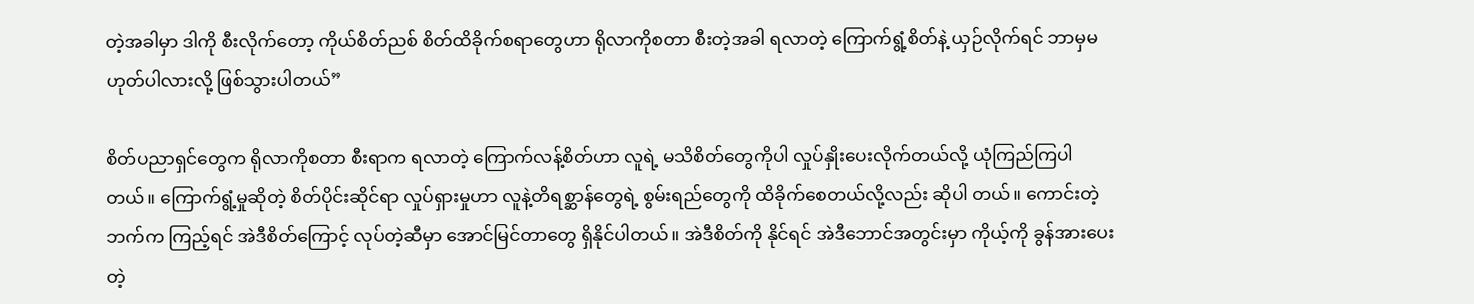တဲ့အခါမှာ ဒါကို စီးလိုက်တော့ ကိုယ်စိတ်ညစ် စိတ်ထိခိုက်စရာတွေဟာ ရိုလာကိုစတာ စီးတဲ့အခါ ရလာတဲ့ ကြောက်ရွံ့စိတ်နဲ့ ယှဉ်လိုက်ရင် ဘာမှမဟုတ်ပါလားလို့ ဖြစ်သွားပါတယ်”

စိတ်ပညာရှင်တွေက ရိုလာကိုစတာ စီးရာက ရလာတဲ့ ကြောက်လန့်စိတ်ဟာ လူရဲ့ မသိစိတ်တွေကိုပါ လှုပ်နှိုးပေးလိုက်တယ်လို့ ယုံကြည်ကြပါတယ်။ ကြောက်ရွံ့မှုဆိုတဲ့ စိတ်ပိုင်းဆိုင်ရာ လှုပ်ရှားမှုဟာ လူနဲ့တိရစ္ဆာန်တွေရဲ့ စွမ်းရည်တွေကို ထိခိုက်စေတယ်လို့လည်း ဆိုပါ တယ်။ ကောင်းတဲ့ဘက်က ကြည့်ရင် အဲဒီစိတ်ကြောင့် လုပ်တဲ့ဆီမှာ အောင်မြင်တာတွေ ရှိနိုင်ပါတယ်။ အဲဒီစိတ်ကို နိုင်ရင် အဲဒီဘောင်အတွင်းမှာ ကိုယ့်ကို ခွန်အားပေးတဲ့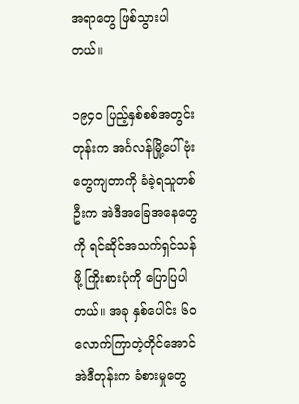အရာတွေ ဖြစ်သွားပါတယ်။

၁၉၄ဝ ပြည့်နှစ်စစ်အတွင်းတုန်းက အင်္ဂလန်မြို့ပေါ် ဗုံးတွေကျတာကို ခံခဲ့ရသူတစ်ဦးက အဲဒီအခြေအနေတွေကို ရင်ဆိုင်အသက်ရှင်သန် ဖို့ ကြိုးစားပုံကို ပြောပြပါတယ်။ အခု နှစ်ပေါင်း ၆ဝ လောက်ကြာတဲ့တိုင်အောင် အဲဒီတုန်းက ခံစားမှုတွေ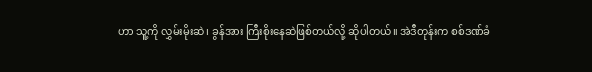ဟာ သူ့ကို လွှမ်းမိုးဆဲ၊ ခွန်အား ကြီးစိုးနေဆဲဖြစ်တယ်လို့ ဆိုပါတယ်။ အဲဒီတုန်းက စစ်ဒဏ်ခံ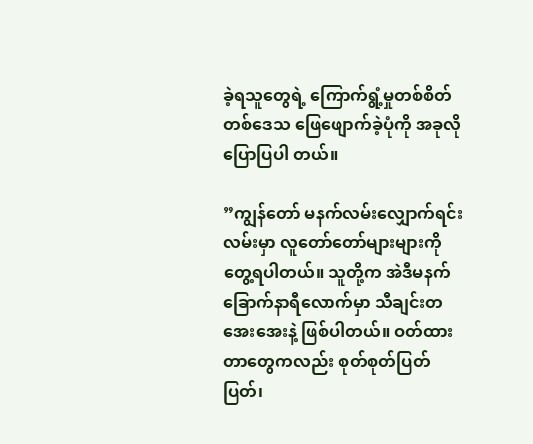ခဲ့ရသူတွေရဲ့ ကြောက်ရွံ့မှုတစ်စိတ်တစ်ဒေသ ဖြေဖျောက်ခဲ့ပုံကို အခုလိုပြောပြပါ တယ်။

”ကျွန်တော် မနက်လမ်းလျှောက်ရင်း လမ်းမှာ လူတော်တော်များများကို တွေ့ရပါတယ်။ သူတို့က အဲဒီမနက်ခြောက်နာရီလောက်မှာ သီချင်းတအေးအေးနဲ့ ဖြစ်ပါတယ်။ ဝတ်ထားတာတွေကလည်း စုတ်စုတ်ပြတ်ပြတ်၊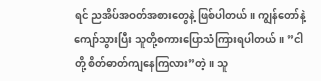ရင် ညအိပ်အဝတ်အစားတွေနဲ့ ဖြစ်ပါတယ်။ ကျွန်တော်နဲ့ ကျော်သွားပြီး သူတို့စကားပြောသံကြားရပါတယ်။ ”ငါတို့ စိတ်ဓာတ်ကျနေကြလား”တဲ့။ သူ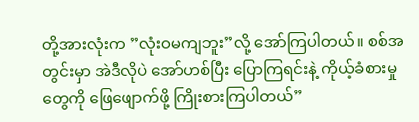တို့အားလုံးက ”လုံးဝမကျဘူး”လို့ အော်ကြပါတယ်။ စစ်အတွင်းမှာ အဲဒီလိုပဲ အော်ဟစ်ပြီး ပြောကြရင်းနဲ့ ကိုယ့်ခံစားမှုတွေကို ဖြေဖျောက်ဖို့ ကြိုးစားကြပါတယ်”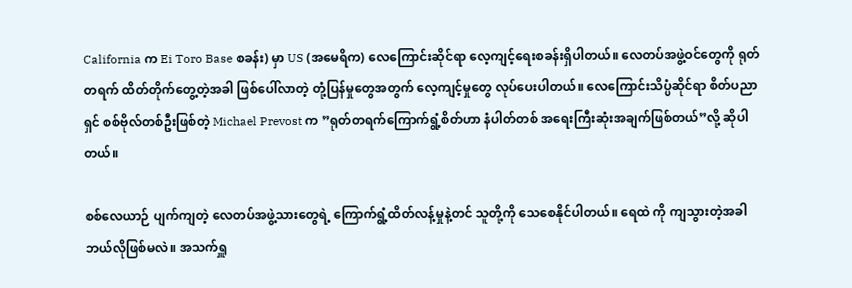California က Ei Toro Base စခန်း) မှာ US (အမေရိက) လေကြောင်းဆိုင်ရာ လေ့ကျင့်ရေးစခန်းရှိပါတယ်။ လေတပ်အဖွဲ့ဝင်တွေကို ရုတ်တရက် ထိတ်တိုက်တွေ့တဲ့အခါ ဖြစ်ပေါ်လာတဲ့ တုံ့ပြန်မှုတွေအတွက် လေ့ကျင့်မှုတွေ လုပ်ပေးပါတယ်။ လေကြောင်းသိပ္ပံဆိုင်ရာ စိတ်ပညာရှင် စစ်ဗိုလ်တစ်ဦးဖြစ်တဲ့ Michael Prevost က ”ရုတ်တရက်ကြောက်ရွံ့စိတ်ဟာ နံပါတ်တစ် အရေးကြီးဆုံးအချက်ဖြစ်တယ်”လို့ ဆိုပါတယ်။

စစ်လေယာဉ် ပျက်ကျတဲ့ လေတပ်အဖွဲ့သားတွေရဲ့ ကြောက်ရွံ့ထိတ်လန့်မှုနဲ့တင် သူတို့ကို သေစေနိုင်ပါတယ်။ ရေထဲ ကို ကျသွားတဲ့အခါ ဘယ်လိုဖြစ်မလဲ။ အသက်ရှူ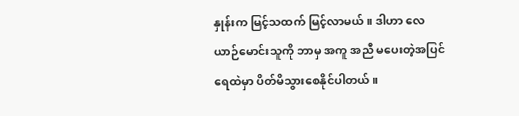နှုန်းက မြင့်သထက် မြင့်လာမယ်။ ဒါဟာ လေယာဉ်မောင်းသူကို ဘာမှ အကူ အညီ မပေးတဲ့အပြင် ရေထဲမှာ ပိတ်မိသွားစေနိုင်ပါတယ်။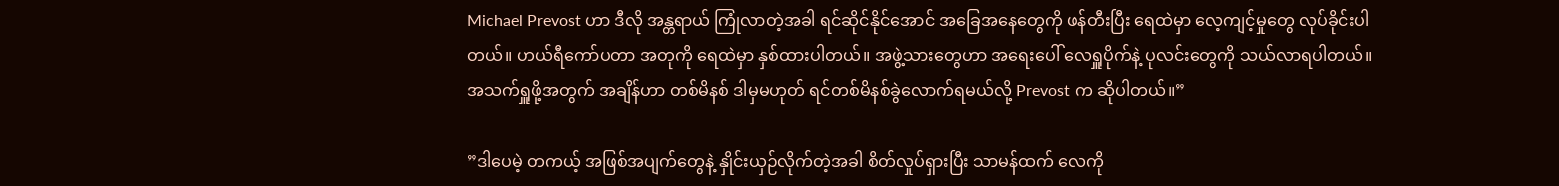Michael Prevost ဟာ ဒီလို အန္တရာယ် ကြုံလာတဲ့အခါ ရင်ဆိုင်နိုင်အောင် အခြေအနေတွေကို ဖန်တီးပြီး ရေထဲမှာ လေ့ကျင့်မှုတွေ လုပ်ခိုင်းပါတယ်။ ဟယ်ရီကော်ပတာ အတုကို ရေထဲမှာ နှစ်ထားပါတယ်။ အဖွဲ့သားတွေဟာ အရေးပေါ် လေရှူပိုက်နဲ့ ပုလင်းတွေကို သယ်လာရပါတယ်။ အသက်ရှူဖို့အတွက် အချိန်ဟာ တစ်မိနစ် ဒါမှမဟုတ် ရင်တစ်မိနစ်ခွဲလောက်ရမယ်လို့ Prevost က ဆိုပါတယ်။”

”ဒါပေမဲ့ တကယ့် အဖြစ်အပျက်တွေနဲ့ နှိုင်းယှဉ်လိုက်တဲ့အခါ စိတ်လှုပ်ရှားပြီး သာမန်ထက် လေကို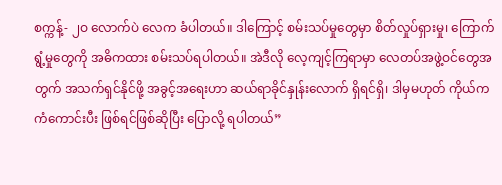စက္ကန့်- ၂ဝ လောက်ပဲ လေက ခံပါတယ်။ ဒါကြောင့် စမ်းသပ်မှုတွေမှာ စိတ်လှုပ်ရှားမှု၊ ကြောက်ရွံ့မှုတွေကို အဓိကထား စမ်းသပ်ရပါတယ်။ အဲဒီလို လေ့ကျင့်ကြရာမှာ လေတပ်အဖွဲ့ဝင်တွေအတွက် အသက်ရှင်နိုင်ဖို့ အခွင့်အရေးဟာ ဆယ်ရာခိုင်နှုန်းလောက် ရှိရင်ရှိ၊ ဒါမှမဟုတ် ကိုယ်က ကံကောင်းပီး ဖြစ်ရင်ဖြစ်ဆိုပြီး ပြောလို့ ရပါတယ်”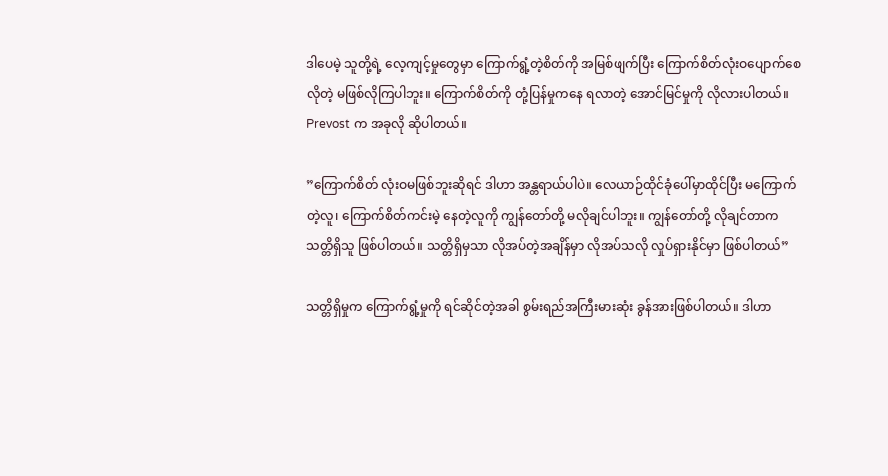ဒါပေမဲ့ သူတို့ရဲ့ လေ့ကျင့်မှုတွေမှာ ကြောက်ရွံ့တဲ့စိတ်ကို အမြစ်ဖျက်ပြီး ကြောက်စိတ်လုံးဝပျောက်စေလိုတဲ့ မဖြစ်လိုကြပါဘူး။ ကြောက်စိတ်ကို တုံ့ပြန်မှုကနေ ရလာတဲ့ အောင်မြင်မှုကို လိုလားပါတယ်။ Prevost က အခုလို ဆိုပါတယ်။

”ကြောက်စိတ် လုံးဝမဖြစ်ဘူးဆိုရင် ဒါဟာ အန္တရာယ်ပါပဲ။ လေယာဉ်ထိုင်ခုံပေါ်မှာထိုင်ပြီး မကြောက်တဲ့လူ၊ ကြောက်စိတ်ကင်းမဲ့ နေတဲ့လူကို ကျွန်တော်တို့ မလိုချင်ပါဘူး။ ကျွန်တော်တို့ လိုချင်တာက သတ္တိရှိသူ ဖြစ်ပါတယ်။ သတ္တိရှိမှသာ လိုအပ်တဲ့အချိန်မှာ လိုအပ်သလို လှုပ်ရှားနိုင်မှာ ဖြစ်ပါတယ်”

သတ္တိရှိမှုက ကြောက်ရွံ့မှုကို ရင်ဆိုင်တဲ့အခါ စွမ်းရည်အကြီးမားဆုံး ခွန်အားဖြစ်ပါတယ်။ ဒါဟာ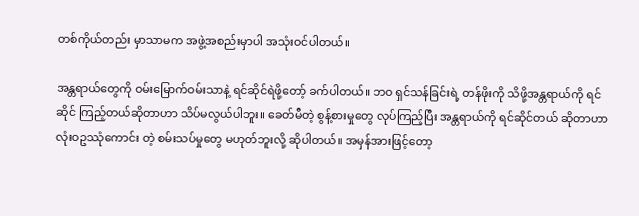တစ်ကိုယ်တည်း မှာသာမက အဖွဲ့အစည်းမှာပါ အသုံးဝင်ပါတယ်။

အန္တရာယ်တွေကို ဝမ်းမြောက်ဝမ်းသာနဲ့ ရင်ဆိုင်ရဲဖို့တော့် ခက်ပါတယ်။ ဘဝ ရှင်သန်ခြင်းရဲ့ တန်ဖိုးကို သိဖို့အန္တရာယ်ကို ရင်ဆိုင် ကြည့်တယ်ဆိုတာဟာ သိပ်မလွယ်ပါဘူး။ ခေတ်မီတဲ့ စွန့်စားမှုတွေ လုပ်ကြည့်ပြီး အန္တရာယ်ကို ရင်ဆိုင်တယ် ဆိုတာဟာ လုံးဝဥဿုံကောင်း တဲ့ စမ်းသပ်မှုတွေ မဟုတ်ဘူးလို့ ဆိုပါတယ်။ အမှန်အားဖြင့်တော့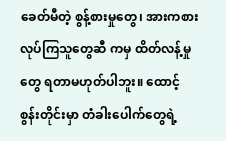ခေတ်မီတဲ့ စွန့်စားမှုတွေ၊ အားကစားလုပ်ကြသူတွေဆီ ကမှ ထိတ်လန့်မှုတွေ ရတာမဟုတ်ပါဘူး။ ထောင့်စွန်းတိုင်းမှာ တံခါးပေါက်တွေရဲ့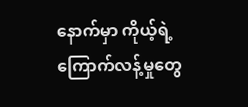နောက်မှာ ကိုယ့်ရဲ့ ကြောက်လန့်မှုတွေ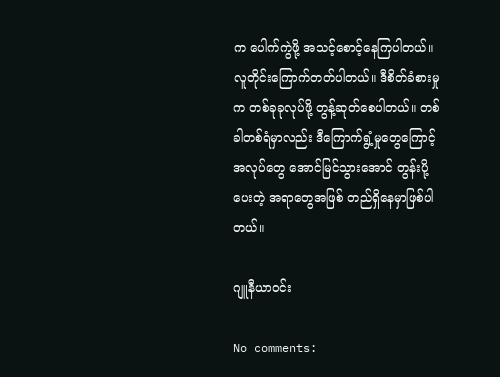က ပေါက်ကွဲဖို့ အသင့်စောင့်နေကြပါတယ်။ လူတိုင်းကြောက်တတ်ပါတယ်။ ဒီစိတ်ခံစားမှုက တစ်ခုခုလုပ်ဖို့ တွန့်ဆုတ်စေပါတယ်။ တစ်ခါတစ်ရံမှာလည်း ဒီကြောက်ရွံ့မှုတွေကြောင့် အလုပ်တွေ အောင်မြင်သွားအောင် တွန်းပို့ပေးတဲ့ အရာတွေအဖြစ် တည်ရှိနေမှာဖြစ်ပါတယ်။

ဂျူနီယာဝင်း

No comments: